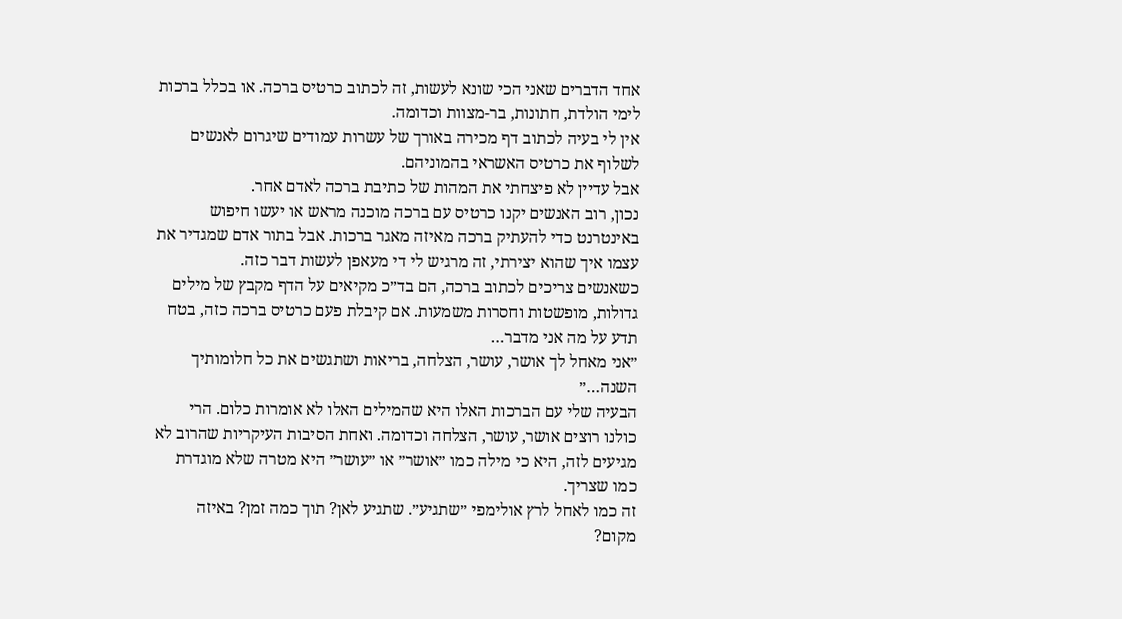אחד הדברים שאני הכי שונא לעשות, זה לכתוב כרטיס ברכה. או בכלל ברכות לימי הולדת, חתונות, בר-מצוות וכדומה.
אין לי בעיה לכתוב דף מכירה באורך של עשרות עמודים שיגרום לאנשים לשלוף את כרטיס האשראי בהמוניהם.
אבל עדיין לא פיצחתי את המהות של כתיבת ברכה לאדם אחר.
נכון, רוב האנשים יקנו כרטיס עם ברכה מוכנה מראש או יעשו חיפוש באינטרנט כדי להעתיק ברכה מאיזה מאגר ברכות. אבל בתור אדם שמגדיר את עצמו איך שהוא יצירתי, זה מרגיש לי די מעאפן לעשות דבר כזה.
כשאנשים צריכים לכתוב ברכה, הם בד״כ מקיאים על הדף מקבץ של מילים גדולות, מופשטות וחסרות משמעות. אם קיבלת פעם כרטיס ברכה כזה, בטח תדע על מה אני מדבר…
״אני מאחל לך אושר, עושר, הצלחה, בריאות ושתגשים את כל חלומותיך השנה…״
הבעיה שלי עם הברכות האלו היא שהמילים האלו לא אומרות כלום. הרי כולנו רוצים אושר, עושר, הצלחה וכדומה. ואחת הסיבות העיקריות שהרוב לא מגיעים לזה, היא כי מילה כמו ״אושר״ או ״עושר״ היא מטרה שלא מוגדרת כמו שצריך.
זה כמו לאחל לרץ אולימפי ״שתגיע״. שתגיע לאן? תוך כמה זמן? באיזה מקום?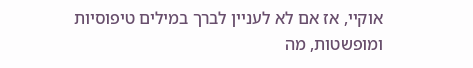אוקיי, אז אם לא לעניין לברך במילים טיפוסיות ומופשטות, מה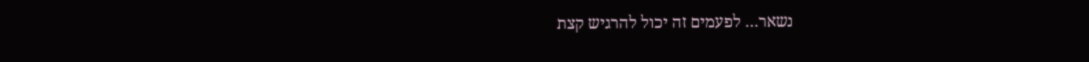נשאר… לפעמים זה יכול להרגיש קצת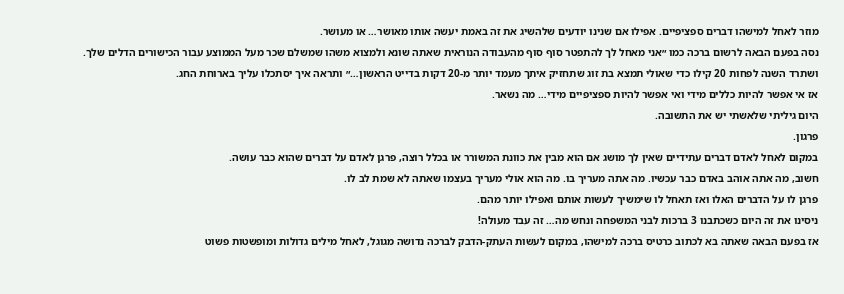מוזר לאחל למישהו דברים ספציפיים. אפילו אם שנינו יודעים שלהשיג את זה באמת יעשה אותו מאושר… או מעושר.
נסה בפעם הבאה לרשום ברכה כמו ״אני מאחל לך להתפטר סוף סוף מהעבודה הנוראית שאתה שונא ולמצוא משהו שמשלם שכר מעל הממוצע עבור הכישורים הדלים שלך. ושתרד השנה לפחות 20 קילו כדי שאולי תמצא בת זוג שתחזיק איתך מעמד יותר מ-20 דקות בדייט הראשון…״ ותראה איך יסתכלו עליך בארוחת החג.
אז אי אפשר להיות כללים מידי ואי אפשר להיות ספציפיים מידי… מה נשאר.
היום גיליתי שלאשתי יש את התשובה.
פרגון.
במקום לאחל לאדם דברים עתידיים שאין לך מושג אם הוא מבין את כוונת המשורר או בכלל רוצה, פרגן לאדם על דברים שהוא כבר עושה.
חשוב, מה אתה אוהב באדם כבר עכשיו. מה אתה מעריך בו. מה הוא אולי מעריך בעצמו שאתה לא שמת לב לו.
פרגן לו על הדברים האלו ואז תאחל לו שימשיך לעשות אותם ואפילו יותר מהם.
ניסינו את זה היום כשכתבנו 3 ברכות לבני המשפחה ונחש מה… זה עבד מעולה!
אז בפעם הבאה שאתה בא לכתוב כרטיס ברכה למישהו, במקום לעשות העתק-הדבק לברכה נדושה מגוגל, לאחל מילים גדולות ומופשטות פשוט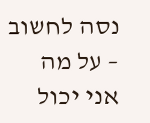נסה לחשוב – על מה אני יכול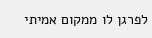לפרגן לו ממקום אמיתי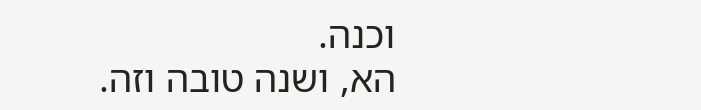וכנה.
הא, ושנה טובה וזה.